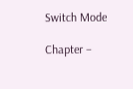Switch Mode

Chapter –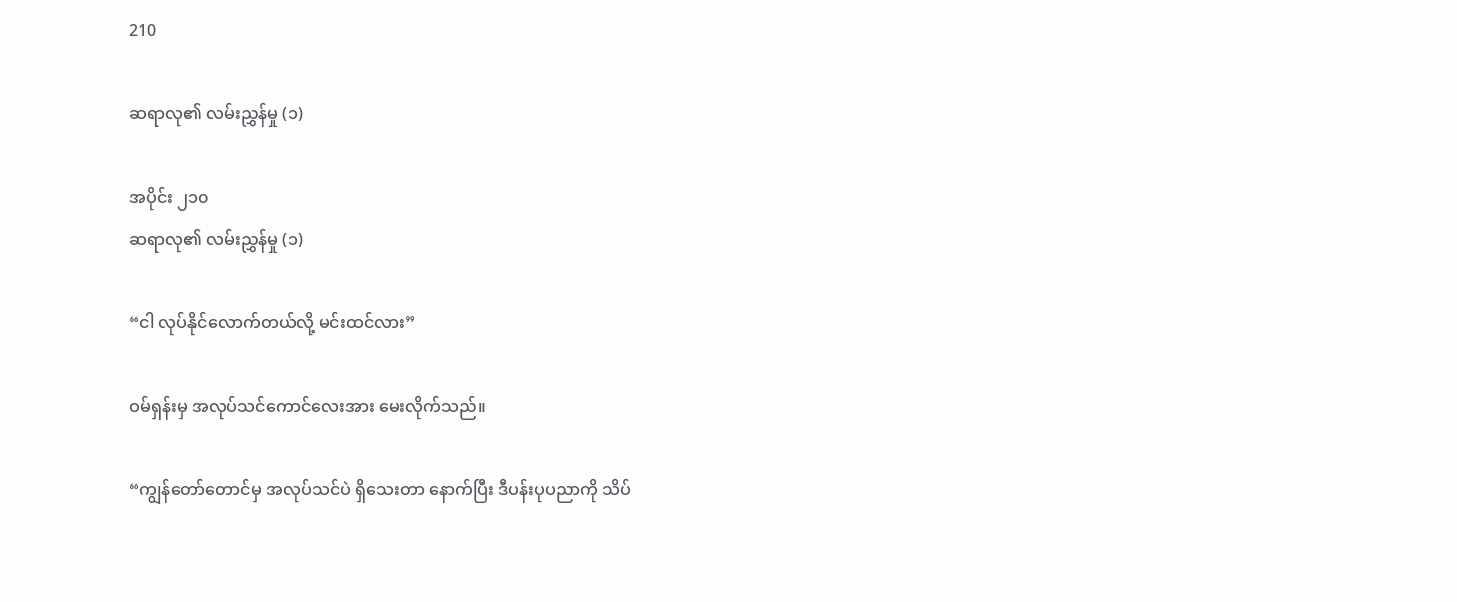210

ဆရာလု၏ လမ်းညွှန်မှု (၁)

အပိုင်း ၂၁၀
ဆရာလု၏ လမ်းညွှန်မှု (၁)

“ငါ လုပ်နိုင်လောက်တယ်လို့ မင်းထင်လား”

ဝမ်ရှန်းမှ အလုပ်သင်ကောင်လေးအား မေးလိုက်သည်။

“ကျွန်တော်တောင်မှ အလုပ်သင်ပဲ ရှိသေးတာ နောက်ပြီး ဒီပန်းပုပညာကို သိပ်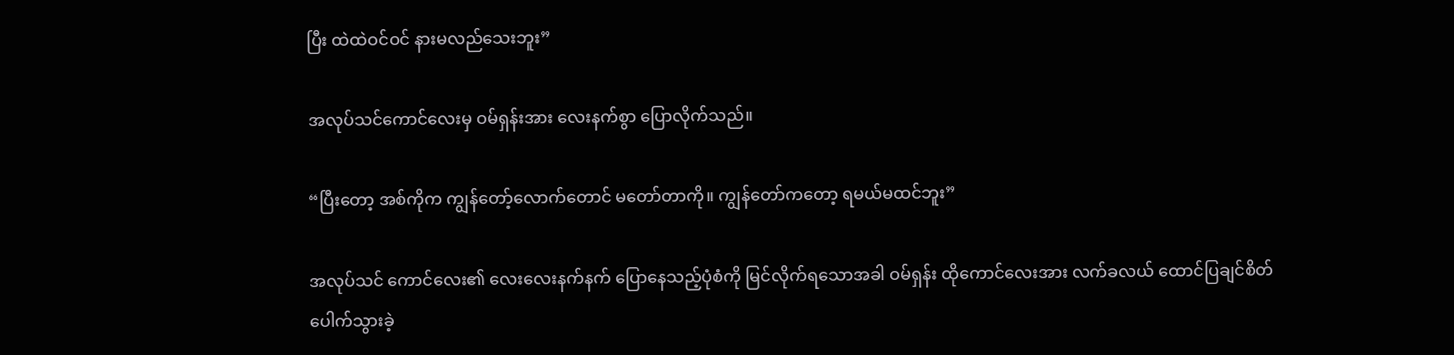ပြီး ထဲထဲဝင်ဝင် နားမလည်သေးဘူး”

အလုပ်သင်ကောင်လေးမှ ဝမ်ရှန်းအား လေးနက်စွာ ပြောလိုက်သည်။

“ပြီးတော့ အစ်ကိုက ကျွန်တော့်လောက်တောင် မတော်တာကို။ ကျွန်တော်ကတော့ ရမယ်မထင်ဘူး”

အလုပ်သင် ကောင်လေး၏ လေးလေးနက်နက် ပြောနေသည့်ပုံစံကို မြင်လိုက်ရသောအခါ ဝမ်ရှန်း ထိုကောင်လေးအား လက်ခလယ် ထောင်ပြချင်စိတ် ပေါက်သွားခဲ့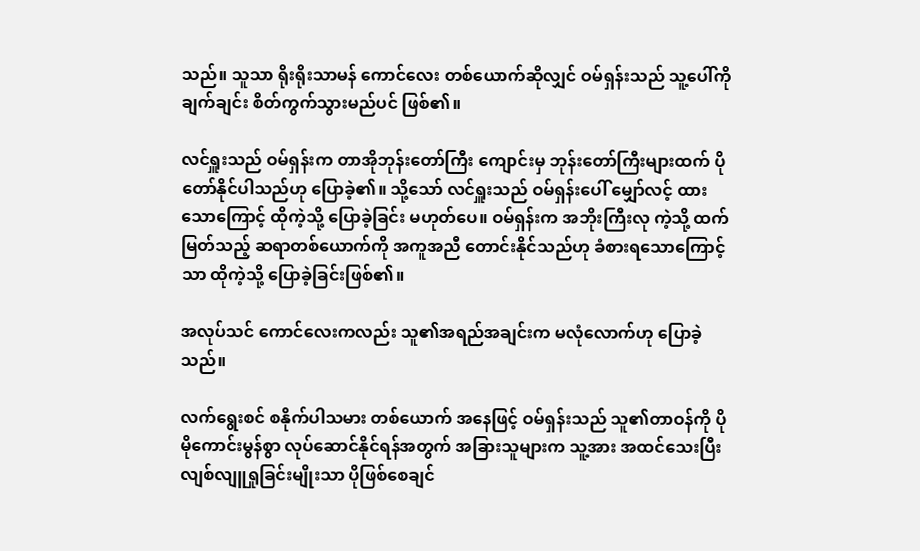သည်။ သူသာ ရိုးရိုးသာမန် ကောင်လေး တစ်ယောက်ဆိုလျှင် ဝမ်ရှန်းသည် သူ့ပေါ်ကို ချက်ချင်း စိတ်ကွက်သွားမည်ပင် ဖြစ်၏။

လင်ရှူးသည် ဝမ်ရှန်းက တာအိုဘုန်းတော်ကြီး ကျောင်းမှ ဘုန်းတော်ကြီးများထက် ပိုတော်နိုင်ပါသည်ဟု ပြောခဲ့၏။ သို့သော် လင်ရှူးသည် ဝမ်ရှန်းပေါ် မျှော်လင့် ထားသောကြောင့် ထိုကဲ့သို့ ပြောခဲ့ခြင်း မဟုတ်ပေ။ ဝမ်ရှန်းက အဘိုးကြီးလု ကဲ့သို့ ထက်မြတ်သည့် ဆရာတစ်ယောက်ကို အကူအညီ တောင်းနိုင်သည်ဟု ခံစားရသောကြောင့်သာ ထိုကဲ့သို့ ပြောခဲ့ခြင်းဖြစ်၏။

အလုပ်သင် ကောင်လေးကလည်း သူ၏အရည်အချင်းက မလုံလောက်ဟု ပြောခဲ့သည်။

လက်ရွေးစင် စနိုက်ပါသမား တစ်ယောက် အနေဖြင့် ဝမ်ရှန်းသည် သူ၏တာဝန်ကို ပိုမိုကောင်းမွန်စွာ လုပ်ဆောင်နိုင်ရန်အတွက် အခြားသူများက သူ့အား အထင်သေးပြီး လျစ်လျူရှုခြင်းမျိုးသာ ပိုဖြစ်စေချင်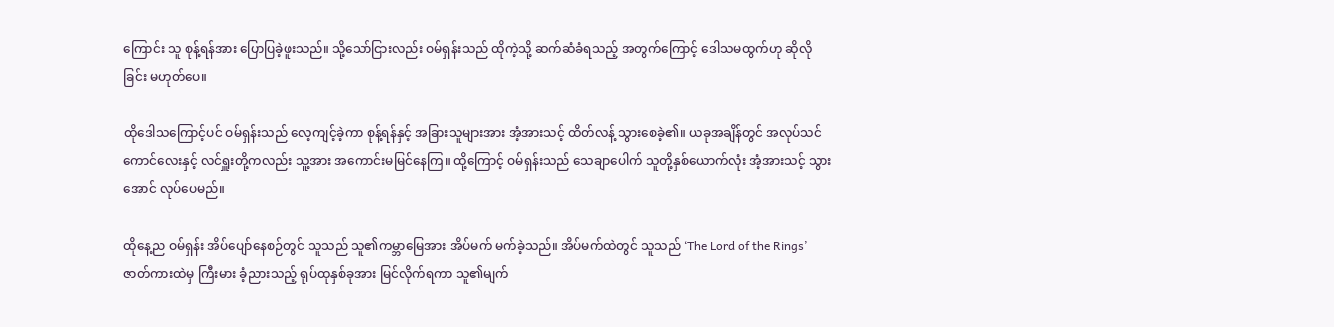ကြောင်း သူ စုန့်ရန်အား ပြောပြခဲ့ဖူးသည်။ သို့သော်ငြားလည်း ဝမ်ရှန်းသည် ထိုကဲ့သို့ ဆက်ဆံခံရသည့် အတွက်ကြောင့် ဒေါသမထွက်ဟု ဆိုလိုခြင်း မဟုတ်ပေ။

ထိုဒေါသကြောင့်ပင် ဝမ်ရှန်းသည် လေ့ကျင့်ခဲ့ကာ စုန့်ရန်နှင့် အခြားသူများအား အံ့အားသင့် ထိတ်လန့် သွားစေခဲ့၏။ ယခုအချိန်တွင် အလုပ်သင် ကောင်လေးနှင့် လင်ရှူးတို့ကလည်း သူ့အား အကောင်းမမြင်နေကြ။ ထို့ကြောင့် ဝမ်ရှန်းသည် သေချာပေါက် သူတို့နှစ်ယောက်လုံး အံ့အားသင့် သွားအောင် လုပ်ပေမည်။

ထိုနေ့ည ဝမ်ရှန်း အိပ်ပျော်နေစဉ်တွင် သူသည် သူ၏ကမ္ဘာမြေအား အိပ်မက် မက်ခဲ့သည်။ အိပ်မက်ထဲတွင် သူသည် ‘The Lord of the Rings’ ဇာတ်ကားထဲမှ ကြီးမား ခံ့ညားသည့် ရုပ်ထုနှစ်ခုအား မြင်လိုက်ရကာ သူ၏မျက်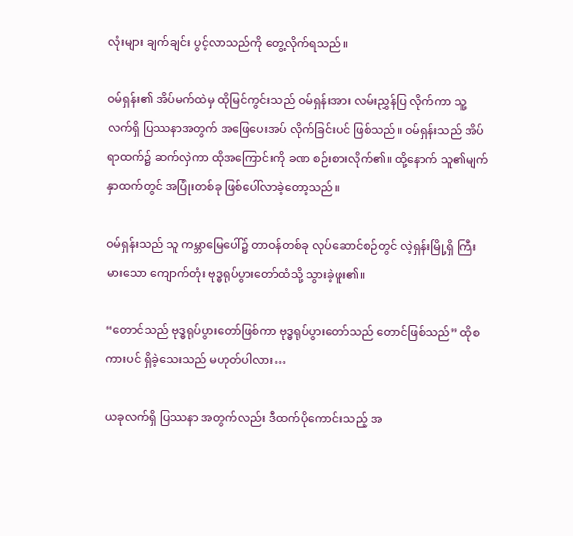လုံးများ ချက်ချင်း ပွင့်လာသည်ကို တွေ့လိုက်ရသည်။

ဝမ်ရှန်း၏ အိပ်မက်ထဲမှ ထိုမြင်ကွင်းသည် ဝမ်ရှန်းအား လမ်းညွှန်ပြ လိုက်ကာ သူ့လက်ရှိ ပြဿနာအတွက် အဖြေပေးအပ် လိုက်ခြင်းပင် ဖြစ်သည်။ ဝမ်ရှန်းသည် အိပ်ရာထက်၌ ဆက်လှဲကာ ထိုအကြောင်းကို ခဏ စဉ်းစားလိုက်၏။ ထို့နောက် သူ၏မျက်နှာထက်တွင် အပြုံးတစ်ခု ဖြစ်ပေါ်လာခဲ့တော့သည်။

ဝမ်ရှန်းသည် သူ ကမ္ဘာမြေပေါ်၌ တာဝန်တစ်ခု လုပ်ဆောင်စဉ်တွင် လဲ့ရှန်းမြို့ရှိ ကြီးမားသော ကျောက်တုံး ဗုဒ္ဓရုပ်ပွားတော်ထံသို့ သွားခဲ့ဖူး၏။

“တောင်သည် ဗုဒ္ဓရုပ်ပွားတော်ဖြစ်ကာ ဗုဒ္ဓရုပ်ပွားတော်သည် တောင်ဖြစ်သည်” ထိုစကားပင် ရှိခဲ့သေးသည် မဟုတ်ပါလား…

ယခုလက်ရှိ ပြဿနာ အတွက်လည်း ဒီထက်ပိုကောင်းသည့် အ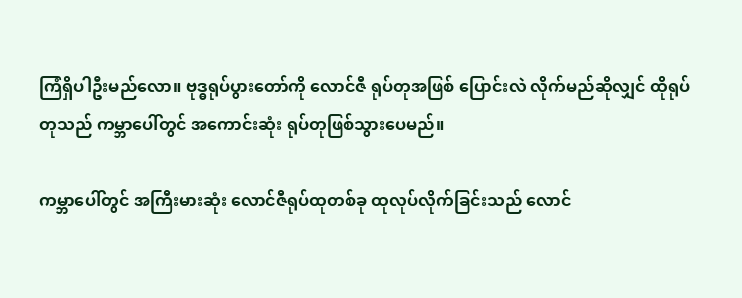ကြံရှိပါဦးမည်လော။ ဗုဒ္ဓရုပ်ပွားတော်ကို လောင်ဇီ ရုပ်တုအဖြစ် ပြောင်းလဲ လိုက်မည်ဆိုလျှင် ထိုရုပ်တုသည် ကမ္ဘာပေါ်တွင် အကောင်းဆုံး ရုပ်တုဖြစ်သွားပေမည်။

ကမ္ဘာပေါ်တွင် အကြီးမားဆုံး လောင်ဇီရုပ်ထုတစ်ခု ထုလုပ်လိုက်ခြင်းသည် လောင်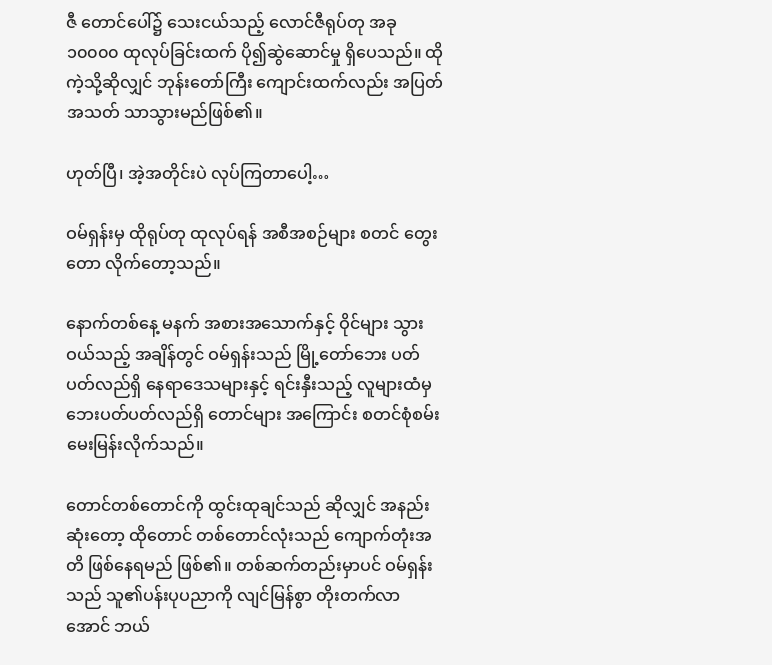ဇီ တောင်ပေါ်၌ သေးငယ်သည့် လောင်ဇီရုပ်တု အခု ၁၀၀၀၀ ထုလုပ်ခြင်းထက် ပို၍ဆွဲဆောင်မှု ရှိပေသည်။ ထိုကဲ့သို့ဆိုလျှင် ဘုန်းတော်ကြီး ကျောင်းထက်လည်း အပြတ်အသတ် သာသွားမည်ဖြစ်၏။

ဟုတ်ပြီ၊ အဲ့အတိုင်းပဲ လုပ်ကြတာပေါ့…

ဝမ်ရှန်းမှ ထိုရုပ်တု ထုလုပ်ရန် အစီအစဉ်များ စတင် တွေးတော လိုက်တော့သည်။

နောက်တစ်နေ့ မနက် အစားအသောက်နှင့် ဝိုင်များ သွားဝယ်သည့် အချိန်တွင် ဝမ်ရှန်းသည် မြို့တော်ဘေး ပတ်ပတ်လည်ရှိ နေရာဒေသများနှင့် ရင်းနှီးသည့် လူများထံမှ ဘေးပတ်ပတ်လည်ရှိ တောင်များ အကြောင်း စတင်စုံစမ်း မေးမြန်းလိုက်သည်။

တောင်တစ်တောင်ကို ထွင်းထုချင်သည် ဆိုလျှင် အနည်းဆုံးတော့ ထိုတောင် တစ်တောင်လုံးသည် ကျောက်တုံးအတိ ဖြစ်နေရမည် ဖြစ်၏။ တစ်ဆက်တည်းမှာပင် ဝမ်ရှန်းသည် သူ၏ပန်းပုပညာကို လျင်မြန်စွာ တိုးတက်လာအောင် ဘယ်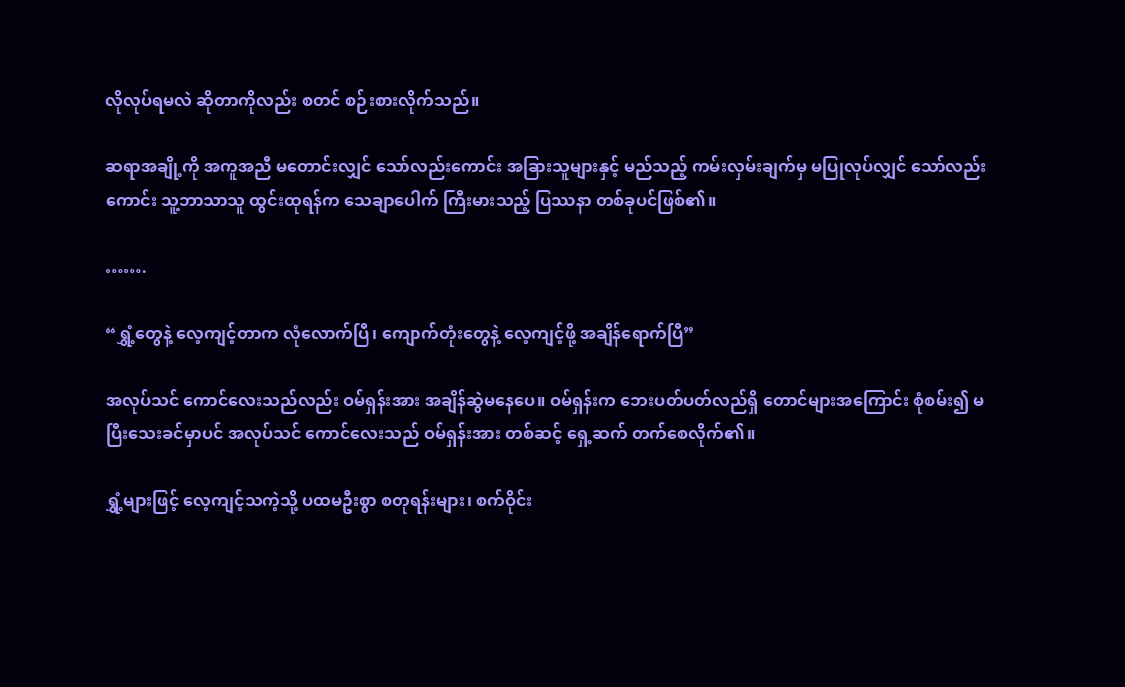လိုလုပ်ရမလဲ ဆိုတာကိုလည်း စတင် စဉ်းစားလိုက်သည်။

ဆရာအချို့ကို အကူအညီ မတောင်းလျှင် သော်လည်းကောင်း အခြားသူများနှင့် မည်သည့် ကမ်းလှမ်းချက်မှ မပြုလုပ်လျှင် သော်လည်းကောင်း သူ့ဘာသာသူ ထွင်းထုရန်က သေချာပေါက် ကြီးမားသည့် ပြဿနာ တစ်ခုပင်ဖြစ်၏။

…….

“ရွှံ့တွေနဲ့ လေ့ကျင့်တာက လုံလောက်ပြီ၊ ကျောက်တုံးတွေနဲ့ လေ့ကျင့်ဖို့ အချိန်ရောက်ပြီ”

အလုပ်သင် ကောင်လေးသည်လည်း ဝမ်ရှန်းအား အချိန်ဆွဲမနေပေ။ ဝမ်ရှန်းက ဘေးပတ်ပတ်လည်ရှိ တောင်များအကြောင်း စုံစမ်း၍ မပြီးသေးခင်မှာပင် အလုပ်သင် ကောင်လေးသည် ဝမ်ရှန်းအား တစ်ဆင့် ရှေ့ဆက် တက်စေလိုက်၏။

ရွှံ့များဖြင့် လေ့ကျင့်သကဲ့သို့ ပထမဦးစွာ စတုရန်းများ၊ စက်ဝိုင်း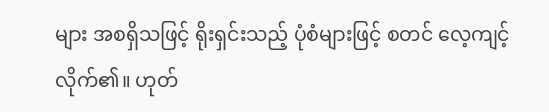များ အစရှိသဖြင့် ရိုးရှင်းသည့် ပုံစံများဖြင့် စတင် လေ့ကျင့်လိုက်၏။ ဟုတ်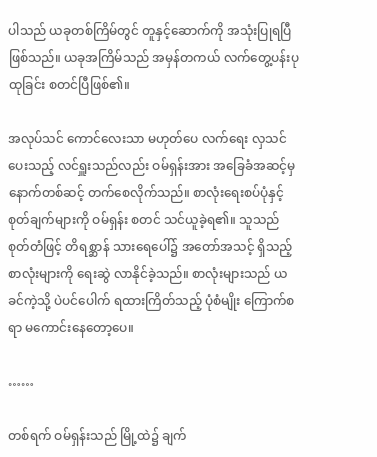ပါသည် ယခုတစ်ကြိမ်တွင် တူနှင့်ဆောက်ကို အသုံးပြုရပြီ ဖြစ်သည်။ ယခုအကြိမ်သည် အမှန်တကယ် လက်တွေ့ပန်းပုထုခြင်း စတင်ပြီဖြစ်၏။

အလုပ်သင် ကောင်လေးသာ မဟုတ်ပေ လက်ရေး လှသင်ပေးသည့် လင်ရှူးသည်လည်း ဝမ်ရှန်းအား အခြေခံအဆင့်မှ နောက်တစ်ဆင့် တက်စေလိုက်သည်။ စာလုံးရေးစပ်ပုံနှင့် စုတ်ချက်များကို ဝမ်ရှန်း စတင် သင်ယူခဲ့ရ၏။ သူသည် စုတ်တံဖြင့် တိရစ္ဆာန် သားရေပေါ်၌ အတော်အသင့် ရှိသည့် စာလုံးများကို ရေးဆွဲ လာနိုင်ခဲ့သည်။ စာလုံးများသည် ယခင်ကဲ့သို့ ပဲပင်ပေါက် ရထားကြိတ်သည့် ပုံစံမျိုး ကြောက်စရာ မကောင်းနေတော့ပေ။

……

တစ်ရက် ဝမ်ရှန်းသည် မြို့ထဲ၌ ချက်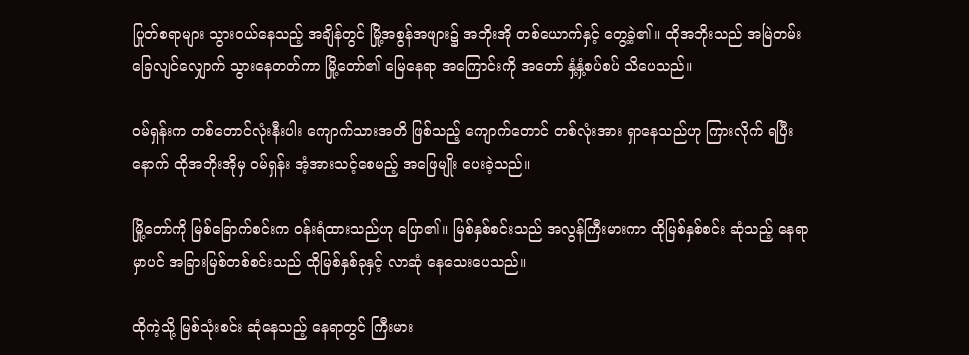ပြုတ်စရာများ သွားဝယ်နေသည့် အချိန်တွင် မြို့အစွန်အဖျား၌ အဘိုးအို တစ်ယောက်နှင့် တွေ့ခဲ့၏။ ထိုအဘိုးသည် အမြဲတမ်း ခြေလျင်လျှောက် သွားနေတတ်ကာ မြို့တော်၏ မြေနေရာ အကြောင်းကို အတော် နှံ့နှံ့စပ်စပ် သိပေသည်။

ဝမ်ရှန်းက တစ်တောင်လုံးနီးပါး ကျောက်သားအတိ ဖြစ်သည့် ကျောက်တောင် တစ်လုံးအား ရှာနေသည်ဟု ကြားလိုက် ရပြီးနောက် ထိုအဘိုးအိုမှ ဝမ်ရှန်း အံ့အားသင့်စေမည့် အဖြေမျိုး ပေးခဲ့သည်။

မြို့တော်ကို မြစ်ခြောက်စင်းက ဝန်းရံထားသည်ဟု ပြော၏။ မြစ်နှစ်စင်းသည် အလွန်ကြီးမားကာ ထိုမြစ်နှစ်စင်း ဆုံသည့် နေရာမှာပင် အခြားမြစ်တစ်စင်းသည် ထိုမြစ်နှစ်ခုနှင့် လာဆုံ နေသေးပေသည်။

ထိုကဲ့သို့ မြစ်သုံးစင်း ဆုံနေသည့် နေရာတွင် ကြီးမား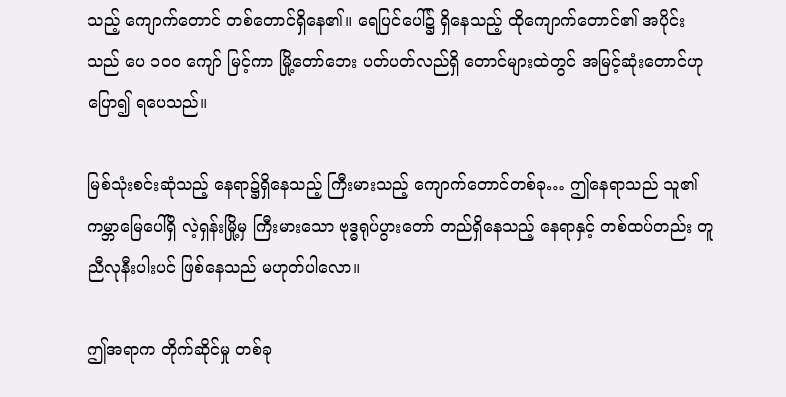သည့် ကျောက်တောင် တစ်တောင်ရှိနေ၏။ ရေပြင်ပေါ်၌ ရှိနေသည့် ထိုကျောက်တောင်၏ အပိုင်းသည် ပေ ၁၀၀ ကျော် မြင့်ကာ မြို့တော်ဘေး ပတ်ပတ်လည်ရှိ တောင်များထဲတွင် အမြင့်ဆုံးတောင်ဟု ပြော၍ ရပေသည်။

မြစ်သုံးစင်းဆုံသည့် နေရာ၌ရှိနေသည့် ကြီးမားသည့် ကျောက်တောင်တစ်ခု… ဤနေရာသည် သူ၏ ကမ္ဘာမြေပေါ်ရှိ လဲ့ရှန်းမြို့မှ ကြီးမားသော ဗုဒ္ဓရုပ်ပွားတော် တည်ရှိနေသည့် နေရာနှင့် တစ်ထပ်တည်း တူညီလုနီးပါးပင် ဖြစ်နေသည် မဟုတ်ပါလော။

ဤအရာက တိုက်ဆိုင်မှု တစ်ခု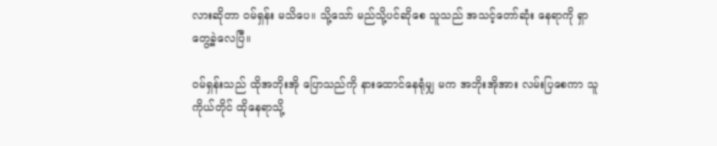လားဆိုတာ ဝမ်ရှန်း မသိပေ။ သို့သော် မည်သို့ပင်ဆိုစေ သူသည် အသင့်တော်ဆုံး နေရာကို ရှာတွေ့ခဲ့လေပြီ။

ဝမ်ရှန်းသည် ထိုအဘိုးအို ပြောသည်ကို နားထောင်နေရုံမျှ မက အဘိုးအိုအား လမ်းပြစေကာ သူကိုယ်တိုင် ထိုနေရာသို့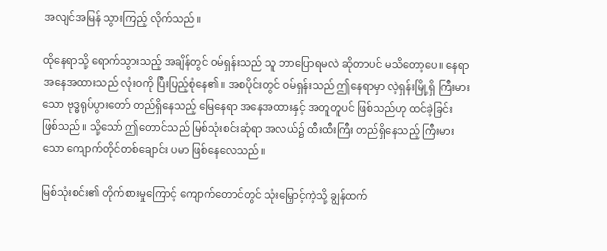အလျင်အမြန် သွားကြည့် လိုက်သည်။

ထိုနေရာသို့ ရောက်သွားသည့် အချိန်တွင် ဝမ်ရှန်းသည် သူ ဘာပြောရမလဲ ဆိုတာပင် မသိတော့ပေ။ နေရာ အနေအထားသည် လုံးဝကို ပြီးပြည့်စုံနေ၏။ အစပိုင်းတွင် ဝမ်ရှန်းသည် ဤနေရာမှာ လဲ့ရှန်းမြို့ရှိ ကြီးမားသော ဗုဒ္ဓရုပ်ပွားတော် တည်ရှိနေသည့် မြေနေရာ အနေအထားနှင့် အတူတူပင် ဖြစ်သည်ဟု ထင်ခဲ့ခြင်း ဖြစ်သည်။ သို့သော် ဤတောင်သည် မြစ်သုံးစင်းဆုံရာ အလယ်၌ ထီးထီးကြီး တည်ရှိနေသည့် ကြီးမားသော ကျောက်တိုင်တစ်ချောင်း ပမာ ဖြစ်နေလေသည်။

မြစ်သုံးစင်း၏ တိုက်စားမှုကြောင့် ကျောက်တောင်တွင် သုံးမြှောင့်ကဲ့သို့ ချွန်ထက်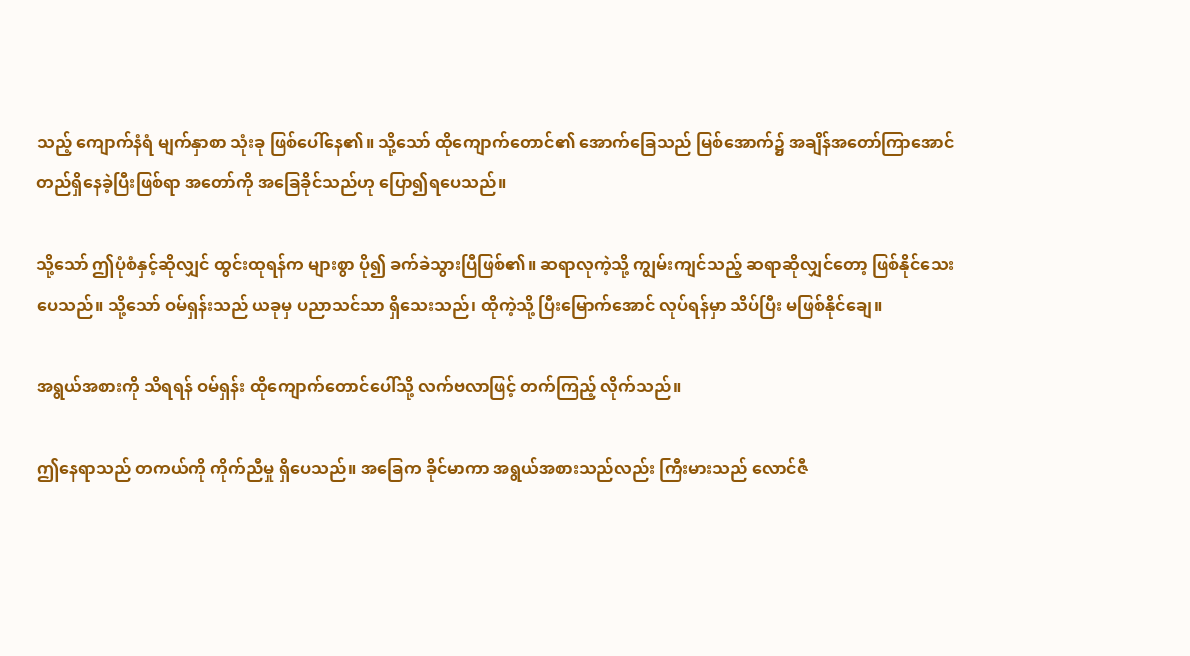သည့် ကျောက်နံရံ မျက်နှာစာ သုံးခု ဖြစ်ပေါ်နေ၏။ သို့သော် ထိုကျောက်တောင်၏ အောက်ခြေသည် မြစ်အောက်၌ အချိန်အတော်ကြာအောင် တည်ရှိနေခဲ့ပြီးဖြစ်ရာ အတော်ကို အခြေခိုင်သည်ဟု ပြော၍ရပေသည်။

သို့သော် ဤပုံစံနှင့်ဆိုလျှင် ထွင်းထုရန်က များစွာ ပို၍ ခက်ခဲသွားပြီဖြစ်၏။ ဆရာလုကဲ့သို့ ကျွမ်းကျင်သည့် ဆရာဆိုလျှင်တော့ ဖြစ်နိုင်သေးပေသည်။ သို့သော် ဝမ်ရှန်းသည် ယခုမှ ပညာသင်သာ ရှိသေးသည်၊ ထိုကဲ့သို့ ပြီးမြောက်အောင် လုပ်ရန်မှာ သိပ်ပြီး မဖြစ်နိုင်ချေ။

အရွယ်အစားကို သိရရန် ဝမ်ရှန်း ထိုကျောက်တောင်ပေါ်သို့ လက်ဗလာဖြင့် တက်ကြည့် လိုက်သည်။

ဤနေရာသည် တကယ်ကို ကိုက်ညီမှု ရှိပေသည်။ အခြေက ခိုင်မာကာ အရွယ်အစားသည်လည်း ကြီးမားသည် လောင်ဇီ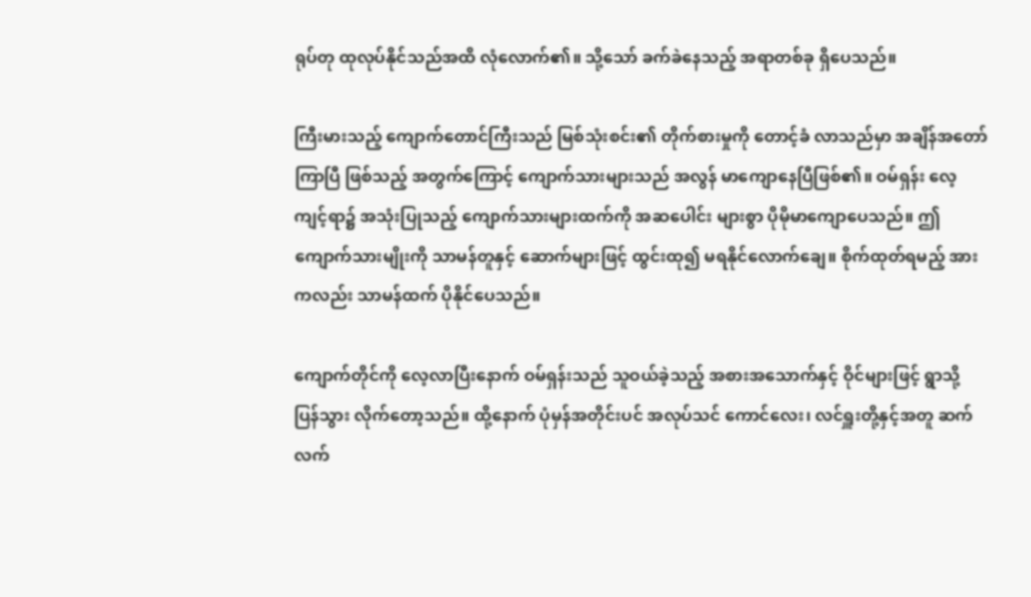ရုပ်တု ထုလုပ်နိုင်သည်အထိ လုံလောက်၏။ သို့သော် ခက်ခဲနေသည့် အရာတစ်ခု ရှိပေသည်။

ကြီးမားသည့် ကျောက်တောင်ကြီးသည် မြစ်သုံးစင်း၏ တိုက်စားမှုကို တောင့်ခံ လာသည်မှာ အချိန်အတော်ကြာပြီ ဖြစ်သည့် အတွက်ကြောင့် ကျောက်သားများသည် အလွန် မာကျောနေပြီဖြစ်၏။ ဝမ်ရှန်း လေ့ကျင့်ရာ၌ အသုံးပြုသည့် ကျောက်သားများထက်ကို အဆပေါင်း များစွာ ပိုမိုမာကျောပေသည်။ ဤကျောက်သားမျိုးကို သာမန်တူနှင့် ဆောက်များဖြင့် ထွင်းထု၍ မရနိုင်လောက်ချေ။ စိုက်ထုတ်ရမည့် အားကလည်း သာမန်ထက် ပိုနိုင်ပေသည်။

ကျောက်တိုင်ကို လေ့လာပြီးနောက် ဝမ်ရှန်းသည် သူဝယ်ခဲ့သည့် အစားအသောက်နှင့် ဝိုင်များဖြင့် ရွာသို့ ပြန်သွား လိုက်တော့သည်။ ထို့နောက် ပုံမှန်အတိုင်းပင် အလုပ်သင် ကောင်လေး၊ လင်ရှူးတို့နှင့်အတူ ဆက်လက်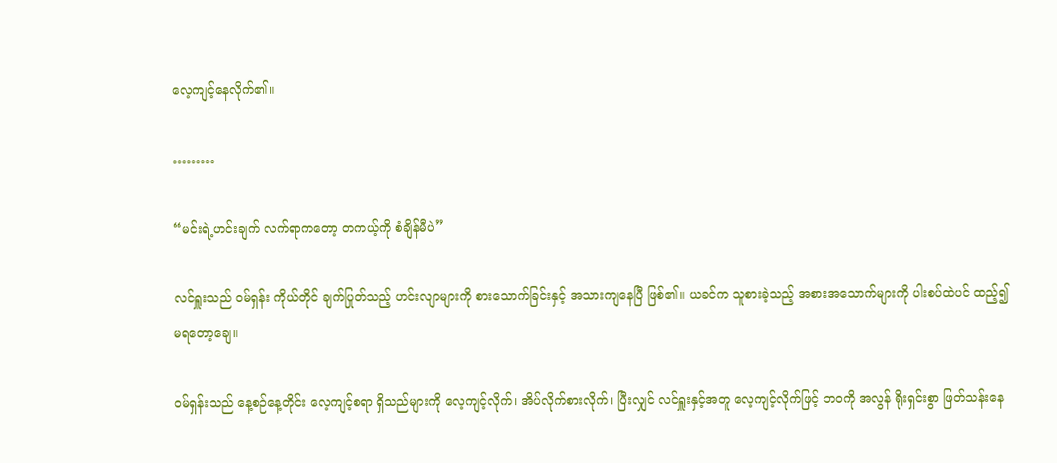လေ့ကျင့်နေလိုက်၏။

………

“မင်းရဲ့ဟင်းချက် လက်ရာကတော့ တကယ့်ကို စံချိန်မီပဲ”

လင်ရှူးသည် ဝမ်ရှန်း ကိုယ်တိုင် ချက်ပြုတ်သည့် ဟင်းလျာများကို စားသောက်ခြင်းနှင့် အသားကျနေပြီ ဖြစ်၏။ ယခင်က သူစားခဲ့သည့် အစားအသောက်များကို ပါးစပ်ထဲပင် ထည့်၍ မရတော့ချေ။

ဝမ်ရှန်းသည် နေ့စဉ်နေ့တိုင်း လေ့ကျင့်စရာ ရှိသည်များကို လေ့ကျင့်လိုက်၊ အိပ်လိုက်စားလိုက်၊ ပြီးလျှင် လင်ရှူးနှင့်အတူ လေ့ကျင့်လိုက်ဖြင့် ဘဝကို အလွန် ရိုးရှင်းစွာ ဖြတ်သန်းနေ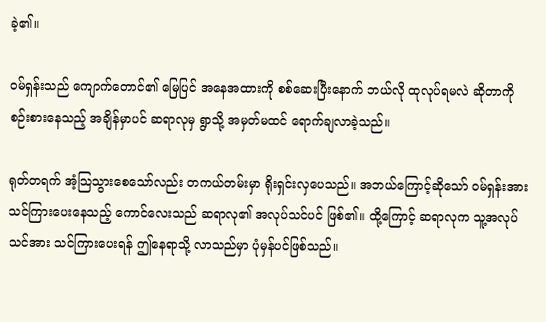ခဲ့၏။

ဝမ်ရှန်းသည် ကျောက်တောင်၏ မြေပြင် အနေအထားကို စစ်ဆေးပြီးနောက် ဘယ်လို ထုလုပ်ရမလဲ ဆိုတာကို စဉ်းစားနေသည့် အချိန်မှာပင် ဆရာလုမှ ရွာသို့ အမှတ်မထင် ရောက်ချလာခဲ့သည်။

ရုတ်တရက် အံ့သြသွားစေသော်လည်း တကယ်တမ်းမှာ ရိုးရှင်းလှပေသည်။ အဘယ်ကြောင့်ဆိုသော် ဝမ်ရှန်းအား သင်ကြားပေးနေသည့် ကောင်လေးသည် ဆရာလု၏ အလုပ်သင်ပင် ဖြစ်၏။ ထို့ကြောင့် ဆရာလုက သူ့အလုပ်သင်အား သင်ကြားပေးရန် ဤနေရာသို့ လာသည်မှာ ပုံမှန်ပင်ဖြစ်သည်။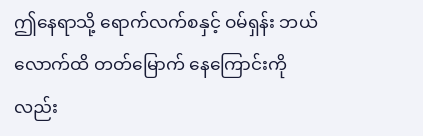ဤနေရာသို့ ရောက်လက်စနှင့် ဝမ်ရှန်း ဘယ်လောက်ထိ တတ်မြောက် နေကြောင်းကိုလည်း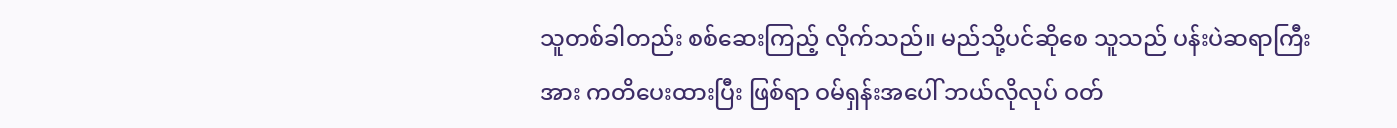သူတစ်ခါတည်း စစ်ဆေးကြည့် လိုက်သည်။ မည်သို့ပင်ဆိုစေ သူသည် ပန်းပဲဆရာကြီးအား ကတိပေးထားပြီး ဖြစ်ရာ ဝမ်ရှန်းအပေါ် ဘယ်လိုလုပ် ဝတ်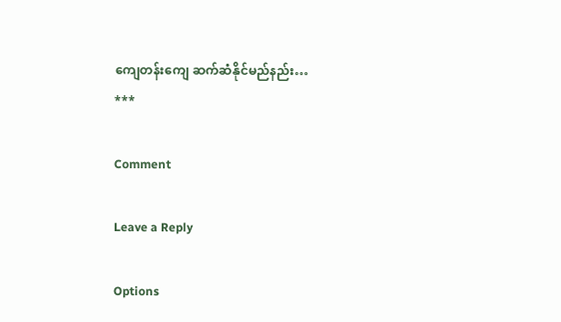ကျေတန်းကျေ ဆက်ဆံနိုင်မည်နည်း…
***

Comment

Leave a Reply

Options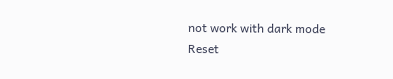not work with dark mode
Reset